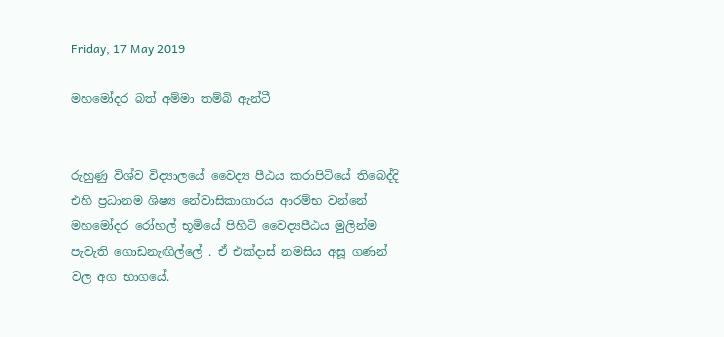Friday, 17 May 2019

මහමෝදර බත් අම්මා තම්බි ඇන්ටී


රුහුණු විශ්ව විද්‍යාලයේ වෛද්‍ය පීඨය කරාපිටියේ තිබෙද්දි එහි ප්‍රධානම ශිෂ්‍ය නේවාසිකාගාරය ආරම්භ වන්නේ මහමෝදර රෝහල් භූමියේ පිහිටි වෛද්‍යපීඨය මුලින්ම පැවැති ගොඩනැඟිල්ලේ . ඒ එක්දාස් නමසිය අසූ ගණන් වල අග භාගයේ.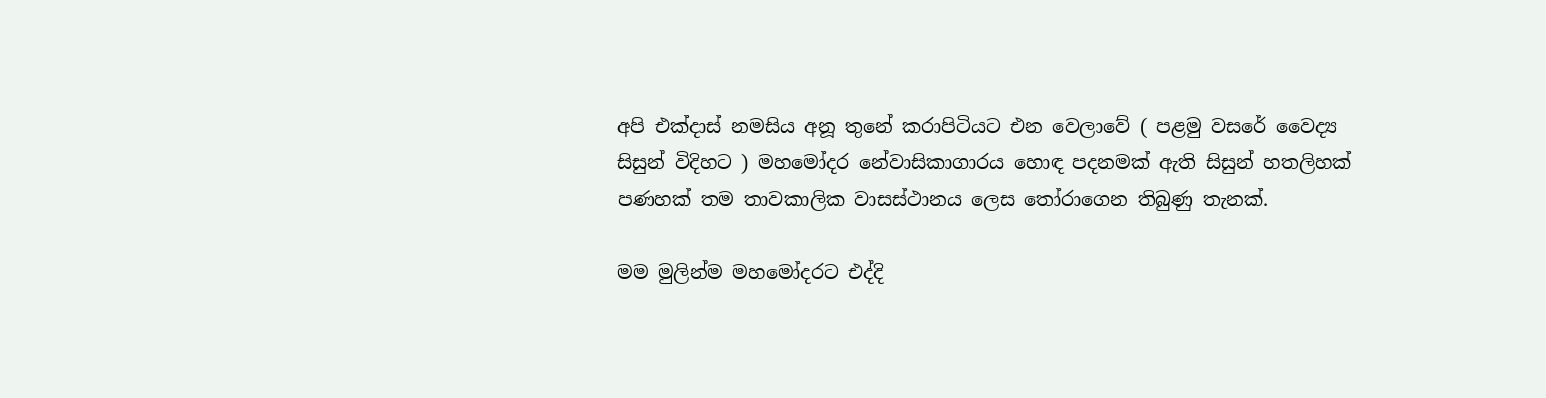අපි එක්දාස් නමසිය අනූ තුනේ කරාපිටියට එන වෙලාවේ ( පළමු වසරේ වෛද්‍ය සිසුන් විදිහට ) මහමෝදර නේවාසිකාගාරය හොඳ පදනමක් ඇති සිසුන් හතලිහක් පණහක් තම තාවකාලික වාසස්ථානය ලෙස තෝරාගෙන තිබුණු තැනක්.

මම මුලින්ම මහමෝදරට එද්දි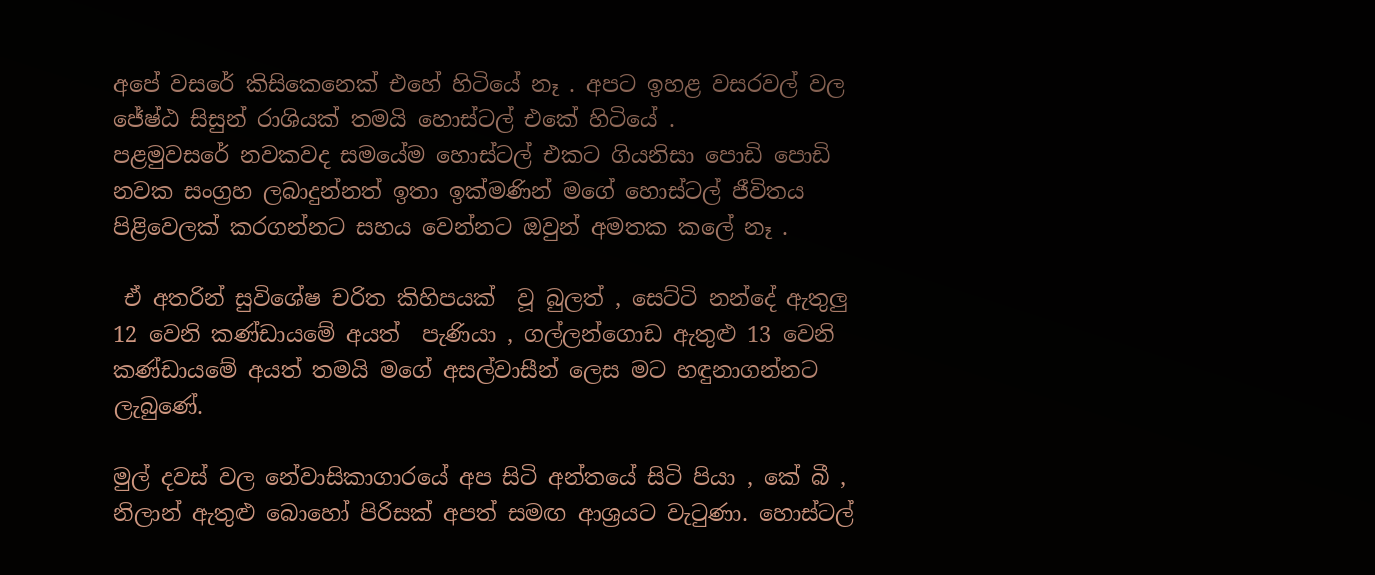අපේ වසරේ කිසිකෙනෙක් එහේ හිටියේ නෑ . අපට ඉහළ වසරවල් වල ජේෂ්ඨ සිසුන් රාශියක් තමයි හොස්ටල් එකේ හිටියේ .
පළමුවසරේ නවකවද සමයේම හොස්ටල් එකට ගියනිසා පොඩි පොඩි නවක සංග්‍රහ ලබාදුන්නත් ඉතා ඉක්මණින් මගේ හොස්ටල් ජීවිතය පිළිවෙලක් කරගන්නට සහය වෙන්නට ඔවුන් අමතක කලේ නෑ .

 ඒ අතරින් සුවිශේෂ චරිත කිහිපයක්  වූ බුලත් , සෙට්ටි නන්දේ ඇතුලු  12 වෙනි කණ්ඩායමේ අයත්  පැණියා , ගල්ලන්ගොඩ ඇතුළු 13 වෙනි කණ්ඩායමේ අයත් තමයි මගේ අසල්වාසීන් ලෙස මට හඳුනාගන්නට ලැබුණේ.

මුල් දවස් වල නේවාසිකාගාරයේ අප සිටි අන්තයේ සිටි පියා , කේ බී , නිලාන් ඇතුළු බොහෝ පිරිසක් අපත් සමඟ ආශ්‍රයට වැටුණා. හොස්ටල්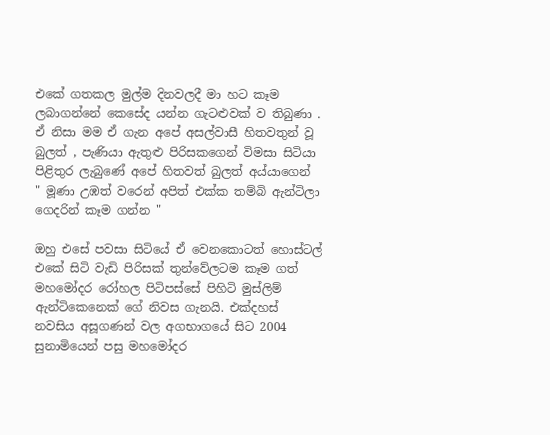එකේ ගතකල මුල්ම දිනවලදී මා හට කෑම ලබාගන්නේ කෙසේද යන්න ගැටළුවක් ව තිබුණා .  ඒ නිසා මම ඒ ගැන අපේ අසල්වාසී හිතවතුන් වූ බුලත් , පැණියා ඇතුළු පිරිසකගෙන් විමසා සිටියා පිළිතුර ලැබුණේ අපේ හිතවත් බුලත් අය්යාගෙන්  " මූණා උඹත් වරෙන් අපිත් එක්ක තම්බි ඇන්ටිලා ගෙදරින් කෑම ගන්න "

ඔහු එසේ පවසා සිටියේ ඒ වෙනකොටත් හොස්ටල් එකේ සිටි වැඩි පිරිසක් තුන්වේලටම කෑම ගත් මහමෝදර රෝහල පිටිපස්සේ පිහිටි මුස්ලිම් ඇන්ටිකෙනෙක් ගේ නිවස ගැනයි. එක්දහස් නවසිය අසූගණන් වල අගභාගයේ සිට 2004 සුනාමියෙන් පසු මහමෝදර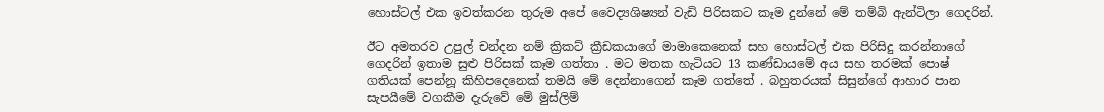හොස්ටල් එක ඉවත්කරන තුරුම අපේ වෛද්‍යශිෂ්‍යන් වැඩි පිරිසකට කෑම දුන්නේ මේ තම්බි ඇන්ටිලා ගෙදරින්.

ඊට අමතරව උපුල් චන්දන නම් ක්‍රිකට් ක්‍රීඩකයාගේ මාමාකෙනෙක් සහ හොස්ටල් එක පිරිසිදු කරන්නාගේ ගෙදරින් ඉතාම සුළු පිරිසක් කෑම ගත්තා . මට මතක හැටියට 13 කණ්ඩායමේ අය සහ තරමක් පොෂ් ගතියක් පෙන්නූ කිහිපදෙනෙක් තමයි මේ දෙන්නාගෙන් කෑම ගත්තේ . බහුතරයක් සිසුන්ගේ ආහාර පාන සැපයීමේ වගකීම දැරුවේ මේ මුස්ලිම්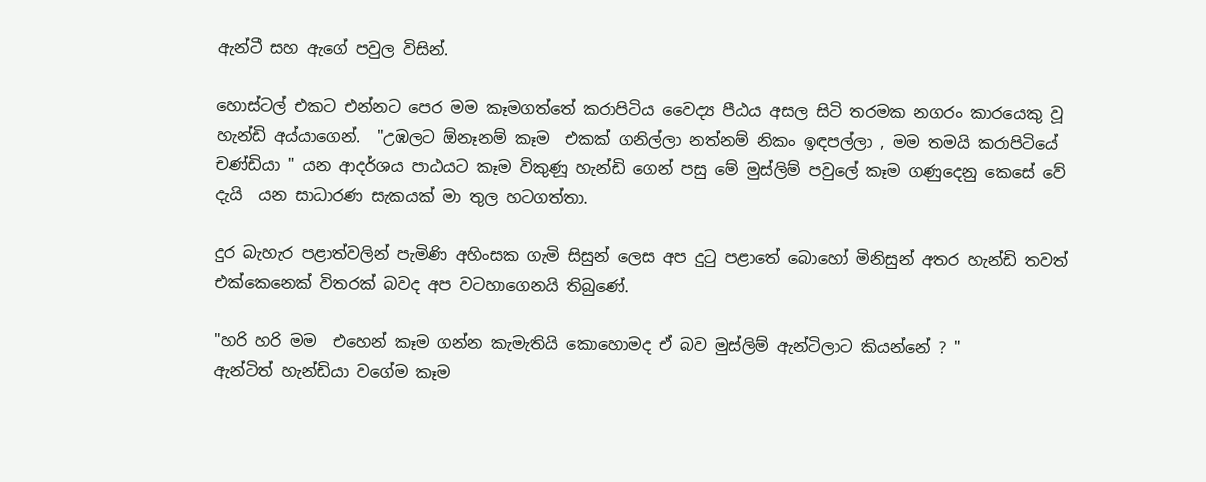ඇන්ටී සහ ඇගේ පවුල විසින්.

හොස්ටල් එකට එන්නට පෙර මම කෑමගත්තේ කරාපිටිය වෛද්‍ය පීඨය අසල සිටි තරමක නගරං කාරයෙකු වූ හැන්ඩි අය්යාගෙන්.  "උඹලට ඕනෑනම් කෑම  එකක් ගනිල්ලා නත්නම් නිකං ඉඳපල්ලා , මම තමයි කරාපිටියේ චණ්ඩියා " යන ආදර්ශය පාඨයට කෑම විකුණූ හැන්ඩි ගෙන් පසු මේ මුස්ලිම් පවුලේ කෑම ගණුදෙනු කෙසේ වේ දැයි  යන සාධාරණ සැකයක් මා තුල හටගත්තා.

දුර බැහැර පළාත්වලින් පැමිණි අහිංසක ගැමි සිසුන් ලෙස අප දුටු පළාතේ බොහෝ මිනිසුන් අතර හැන්ඩි තවත් එක්කෙනෙක් විතරක් බවද අප වටහාගෙනයි තිබුණේ.

"හරි හරි මම  එහෙන් කෑම ගන්න කැමැතියි කොහොමද ඒ බව මුස්ලිම් ඇන්ටිලාට කියන්නේ ? "
ඇන්ටිත් හැන්ඩියා වගේම කෑම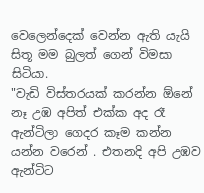වෙලෙන්දෙක් වෙන්න ඇති යැයි සිතූ මම බුලත් ගෙන් විමසා සිටියා.
"වැඩි විස්තරයක් කරන්න ඕනේ නෑ උඹ අපිත් එක්ක අද රෑ ඇන්ටිලා ගෙදර කෑම කන්න යන්න වරෙන් . එතනදි අපි උඹව ඇන්ටිට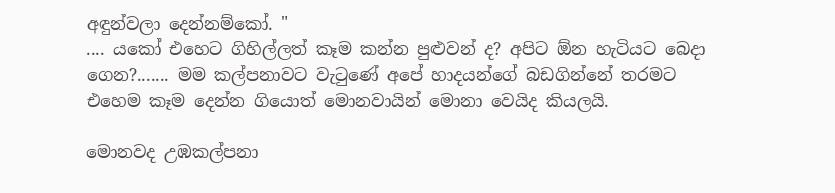අඳුන්වලා දෙන්නම්කෝ. "
.... යකෝ එහෙට ගිහිල්ලත් කෑම කන්න පුළුවන් ද? අපිට ඕන හැටියට බෙදා ගෙන?....... මම කල්පනාවට වැටුණේ අපේ හාදයන්ගේ බඩගින්නේ තරමට එහෙම කෑම දෙන්න ගියොත් මොනවායින් මොනා වෙයිද කියලයි.

මොනවද උඹකල්පනා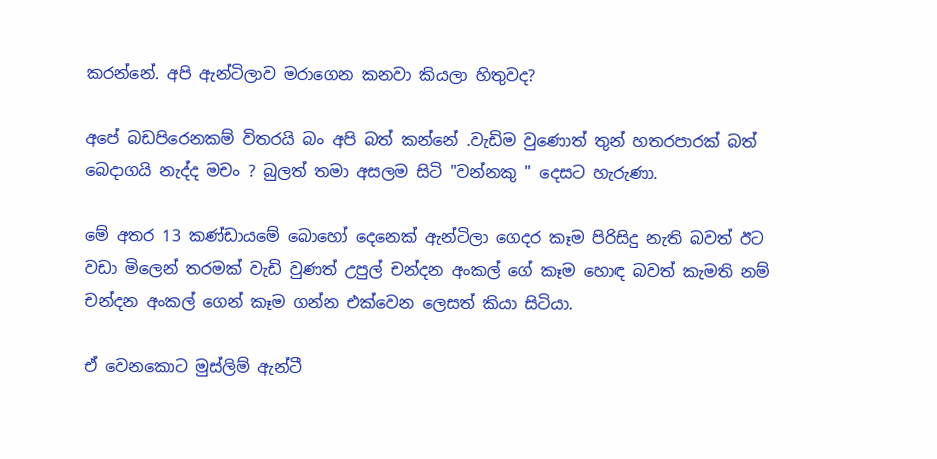කරන්නේ. අපි ඇන්ටිලාව මරාගෙන කනවා කියලා හිතුවද?

අපේ බඩපිරෙනකම් විතරයි බං අපි බත් කන්නේ .වැඩිම වුණොත් තුන් හතරපාරක් බත් බෙදාගයි නැද්ද මචං ? බුලත් තමා අසලම සිටි "වන්නකු " දෙසට හැරුණා.

මේ අතර 13 කණ්ඩායමේ බොහෝ දෙනෙක් ඇන්ටිලා ගෙදර කෑම පිරිසිදු නැති බවත් ඊට වඩා මිලෙන් තරමක් වැඩි වුණත් උපුල් චන්දන අංකල් ගේ කෑම හොඳ බවත් කැමති නම් චන්දන අංකල් ගෙන් කෑම ගන්න එක්වෙන ලෙසත් කියා සිටියා.

ඒ වෙනකොට මුස්ලිම් ඇන්ටී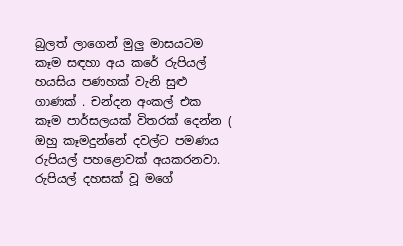බුලත් ලාගෙන් මුලු මාසයටම කෑම සඳහා අය කරේ රුපියල් හයසිය පණහක් වැනි සුළු ගාණක් . චන්දන අංකල් එක කෑම පාර්සලයක් විතරක් දෙන්න ( ඔහු කෑමදුන්නේ දවල්ට පමණය රුපියල් පහළොවක් අයකරනවා.
රුපියල් දහසක් වූ මගේ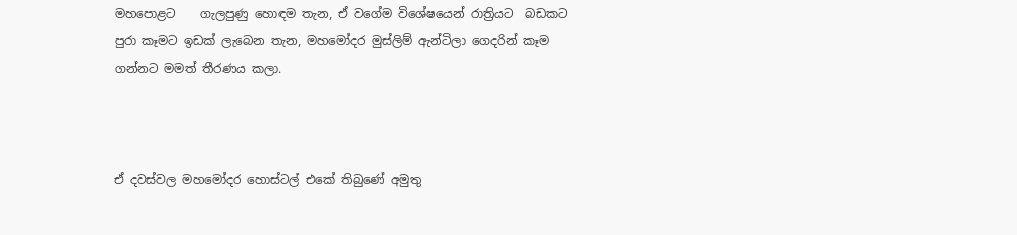මහපොළට    ගැලපුණු හොඳම තැන, ඒ වගේම විශේෂයෙන් රාත්‍රියට  බඩකට පුරා කෑමට ඉඩක් ලැබෙන තැන, මහමෝදර මුස්ලිම් ඇන්ටිලා ගෙදරින් කෑම ගන්නට මමත් තීරණය කලා.



ඒ දවස්වල මහමෝදර හොස්ටල් එකේ තිබුණේ අමුතු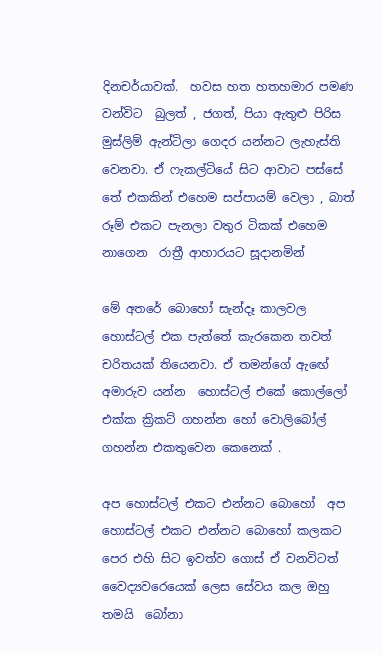දිනචර්යාවක්.  හවස හත හතහමාර පමණ වන්විට  බුලත් , ජගත්, පියා ඇතුළු පිරිස මුස්ලිම් ඇන්ටිලා ගෙදර යන්නට ලැහැස්ති වෙනවා. ඒ ෆැකල්ටියේ සිට ආවාට පස්සේ තේ එකකින් එහෙම සප්පායම් වෙලා , බාත් රූම් එකට පැනලා වතුර ටිකක් එහෙම නාගෙන  රාත්‍රී ආහාරයට සූදානමින්

මේ අතරේ බොහෝ සැන්දෑ කාලවල හොස්ටල් එක පැත්තේ කැරකෙන තවත් චරිතයක් තියෙනවා. ඒ තමන්ගේ ඇඟේ අමාරුව යන්න  හොස්ටල් එකේ කොල්ලෝ එක්ක ක්‍රිකට් ගහන්න හෝ වොලිබෝල් ගහන්න එකතුවෙන කෙනෙක් .

අප හොස්ටල් එකට එන්නට බොහෝ  අප හොස්ටල් එකට එන්නට බොහෝ කලකට පෙර එහි සිට ඉවත්ව ගොස් ඒ වනවිටත් වෛද්‍යවරෙයෙක් ලෙස සේවය කල ඔහු තමයි  බෝනා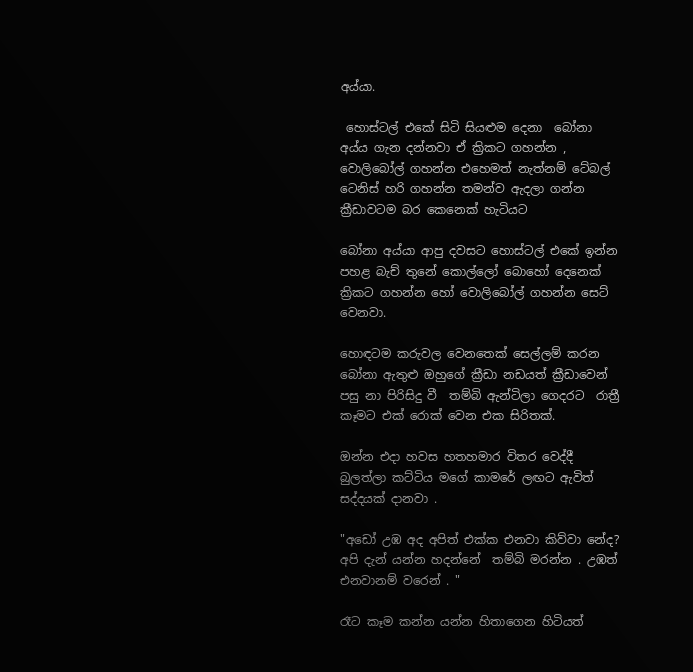අය්යා.

 හොස්ටල් එකේ සිටි සියළුම දෙනා  බෝනා අය්ය ගැන දන්නවා ඒ ක්‍රිකට ගහන්න , වොලිබෝල් ගහන්න එහෙමත් නැත්නම් ටේබල් ටෙනිස් හරි ගහන්න තමන්ව ඇදලා ගන්න ක්‍රීඩාවටම බර කෙනෙක් හැටියට

බෝනා අය්යා ආපු දවසට හොස්ටල් එකේ ඉන්න පහළ බැච් තුනේ කොල්ලෝ බොහෝ දෙනෙක් ක්‍රිකට ගහන්න හෝ වොලිබෝල් ගහන්න සෙට් වෙනවා.

හොඳටම කරුවල වෙනතෙක් සෙල්ලම් කරන බෝනා ඇතුළු ඔහුගේ ක්‍රීඩා නඩයත් ක්‍රීඩාවෙන් පසු නා පිරිසිදු වී  තම්බි ඇන්ටිලා ගෙදරට  රාත්‍රී කෑමට එක් රොක් වෙන එක සිරිතක්.

ඔන්න එදා හවස හතහමාර විතර වෙද්දී බුලත්ලා කට්ටිය මගේ කාමරේ ලඟට ඇවිත්  සද්දයක් දානවා .

"අඩෝ උඹ අද අපිත් එක්ක එනවා කිව්වා නේද? අපි දැන් යන්න හදන්නේ  තම්බි මරන්න . උඹත් එනවානම් වරෙන් . "

රෑට කෑම කන්න යන්න හිතාගෙන හිටියත්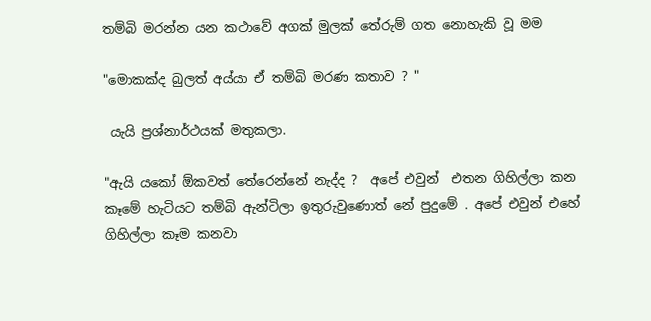තම්බි මරන්න යන කථාවේ අගක් මුලක් තේරුම් ගත නොහැකි වූ මම

"මොකක්ද බුලත් අය්යා ඒ තම්බි මරණ කතාව ? "

 යැයි ප්‍රශ්නාර්ථයක් මතුකලා.

"ඇයි යකෝ ඕකවත් තේරෙන්නේ නැද්ද ?  අපේ එවුන්  එතන ගිහිල්ලා කන කෑමේ හැටියට තම්බි ඇන්ටිලා ඉතුරුවුණොත් නේ පුදුමේ . අපේ එවුන් එහේ ගිහිල්ලා කෑම කනවා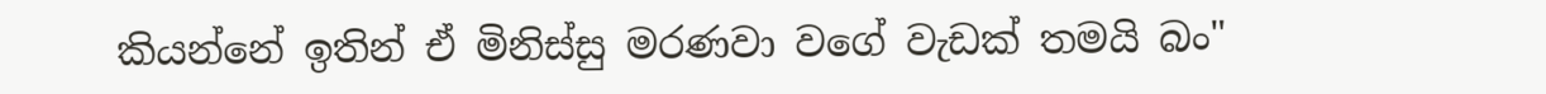කියන්නේ ඉතින් ඒ මිනිස්සු මරණවා වගේ වැඩක් තමයි බං"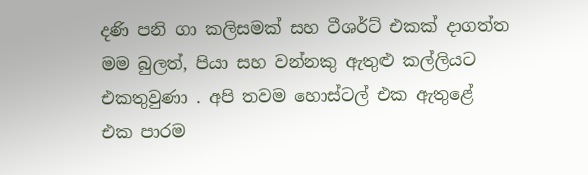දණි පනි ගා කලිසමක් සහ ටීශර්ට් එකක් දාගත්ත මම බුලත්, පියා සහ වන්නකු ඇතුළු කල්ලියට එකතුවුණා . අපි තවම හොස්ටල් එක ඇතුළේ එක පාරම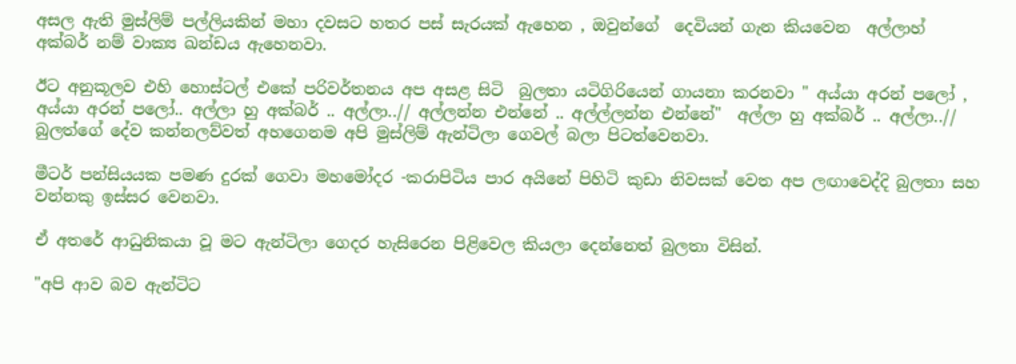අසල ඇති මුස්ලිම් පල්ලියකින් මහා දවසට හතර පස් සැරයක් ඇහෙන , ඔවුන්ගේ  දෙවියන් ගැන කියවෙන  අල්ලාහ් අක්බර් නම් වාක්‍ය ඛන්ඩය ඇහෙනවා.

ඊට අනුකූලව එහි හොස්ටල් එකේ පරිවර්තනය අප අසළ සිටි  බුලතා යටිගිරියෙන් ගායනා කරනවා " අය්යා අරන් පලෝ , අය්යා අරන් පලෝ.. අල්ලා හු අක්බර් .. අල්ලා..// අල්ලන්න එන්නේ .. අල්ල්ලන්න එන්නේ"  අල්ලා හු අක්බර් .. අල්ලා..//
බුලත්ගේ දේව කන්නලව්වත් අහගෙනම අපි මුස්ලිම් ඇන්ටිලා ගෙවල් බලා පිටත්වෙනවා.

මීටර් පන්සියයක පමණ දුරක් ගෙවා මහමෝදර -කරාපිටිය පාර අයිනේ පිහිටි කුඩා නිවසක් වෙත අප ලඟාවෙද්දි බුලතා සහ වන්නකු ඉස්සර වෙනවා.

ඒ අතරේ ආධුනිකයා වූ මට ඇන්ටිලා ගෙදර හැසිරෙන පිළිවෙල කියලා දෙන්නෙත් බුලතා විසින්.

"අපි ආව බව ඇන්ටිට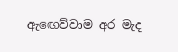ඇඟෙව්වාම අර මැද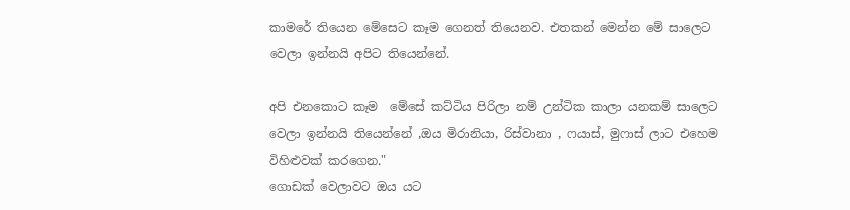කාමරේ තියෙන මේසෙට කෑම ගෙනත් තියෙනව. එතකන් මෙන්න මේ සාලෙට වෙලා ඉන්නයි අපිට තියෙන්නේ.

අපි එනකොට කෑම  මේසේ කට්ටිය පිරිලා නම් උන්ටික කාලා යනකම් සාලෙට වෙලා ඉන්නයි තියෙන්නේ ,ඔය මිරානියා, රිස්වානා , ෆයාස්, මුෆාස් ලාට එහෙම විහිළුවක් කරගෙන."
ගොඩක් වෙලාවට ඔය යට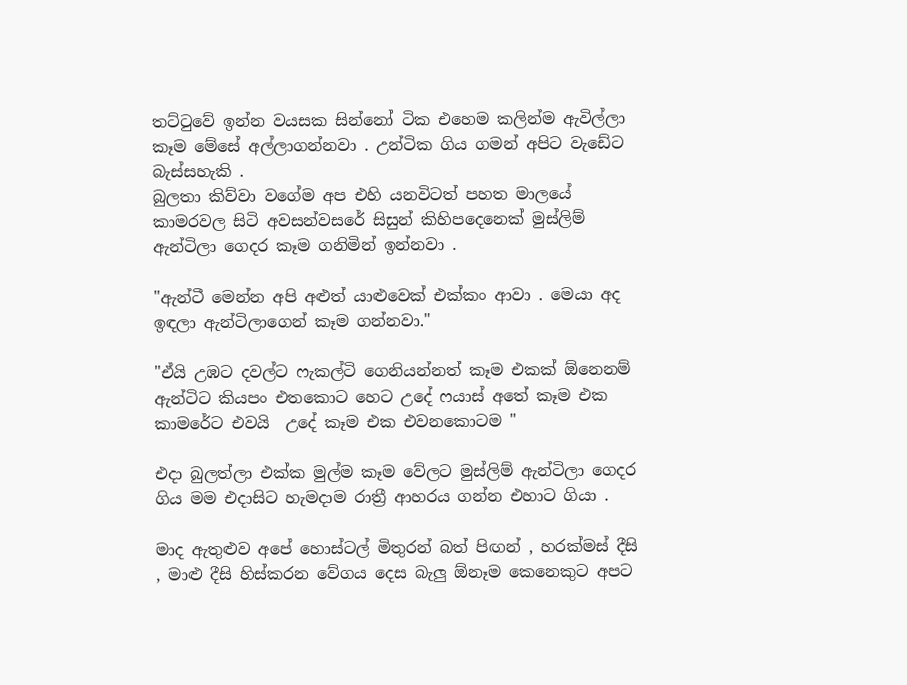තට්ටුවේ ඉන්න වයසක සින්නෝ ටික එහෙම කලින්ම ඇවිල්ලා කෑම මේසේ අල්ලාගන්නවා . උන්ටික ගිය ගමන් අපිට වැඩේට බැස්සහැකි .
බුලතා කිව්වා වගේම අප එහි යනවිටත් පහත මාලයේ කාමරවල සිටි අවසන්වසරේ සිසුන් කිහිපදෙනෙක් මුස්ලිම් ඇන්ටිලා ගෙදර කෑම ගනිමින් ඉන්නවා .

"ඇන්ටී මෙන්න අපි අළුත් යාළුවෙක් එක්කං ආවා . මෙයා අද ඉඳලා ඇන්ටිලාගෙන් කෑම ගන්නවා."

"ඒයි උඹට දවල්ට ෆැකල්ටි ගෙනියන්නත් කෑම එකක් ඕනෙනම් ඇන්ටිට කියපං එතකොට හෙට උදේ ෆයාස් අතේ කෑම එක කාමරේට එවයි  උදේ කෑම එක එවනකොටම "

එදා බුලත්ලා එක්ක මුල්ම කෑම වේලට මුස්ලිම් ඇන්ටිලා ගෙදර ගිය මම එදාසිට හැමදාම රාත්‍රී ආහරය ගන්න එහාට ගියා .

මාද ඇතුළුව අපේ හොස්ටල් මිතුරන් බත් පිඟන් , හරක්මස් දීසි , මාළු දීසි හිස්කරන වේගය දෙස බැලු ඕනෑම කෙනෙකුට අපට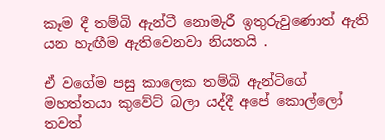කෑම දී තම්බි ඇන්ටී නොමැරී ඉතුරුවුණොත් ඇති යන හැඟීම ඇතිවෙනවා නියතයි .

ඒ වගේම පසු කාලෙක තම්බි ඇන්ටිගේ මහත්තයා කුවේට් බලා යද්දී අපේ කොල්ලෝ තවත්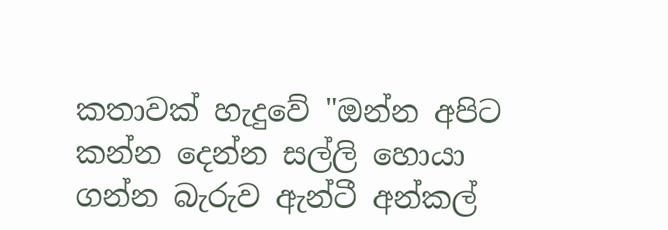කතාවක් හැදුවේ "ඔන්න අපිට කන්න දෙන්න සල්ලි හොයා ගන්න බැරුව ඇන්ටී අන්කල්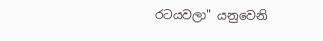රටයවලා" යනුවෙනි